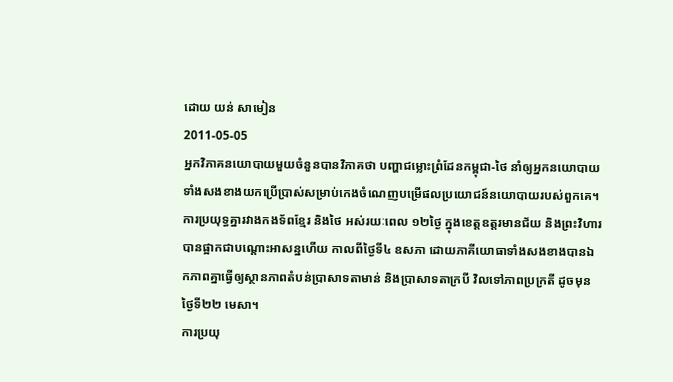ដោយ យន់ សាមៀន
2011-05-05
អ្នកវិភាគនយោបាយមួយចំនួនបានវិភាគថា បញ្ហាជម្លោះព្រំដែនកម្ពុជា-ថៃ នាំឲ្យអ្នកនយោបាយទាំងសងខាងយកប្រើប្រាស់សម្រាប់កេងចំណេញបម្រើផលប្រយោជន៍នយោបាយរបស់ពួកគេ។
ការប្រយុទ្ធគ្នារវាងកងទ័ពខ្មែរ និងថៃ អស់រយៈពេល ១២ថ្ងៃ ក្នុងខេត្តឧត្តរមានជ័យ និងព្រះវិហារ បានផ្អាកជាបណ្ដោះអាសន្នហើយ កាលពីថ្ងៃទី៤ ឧសភា ដោយភាគីយោធាទាំងសងខាងបានឯកភាពគ្នាធ្វើឲ្យស្ថានភាពតំបន់ប្រាសាទតាមាន់ និងប្រាសាទតាក្របី វិលទៅភាពប្រក្រតី ដូចមុនថ្ងៃទី២២ មេសា។
ការប្រយុ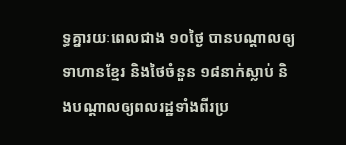ទ្ធគ្នារយៈពេលជាង ១០ថ្ងៃ បានបណ្ដាលឲ្យទាហានខ្មែរ និងថៃចំនួន ១៨នាក់ស្លាប់ និងបណ្ដាលឲ្យពលរដ្ឋទាំងពីរប្រ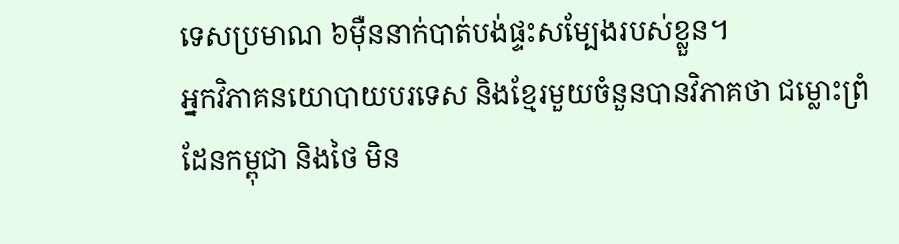ទេសប្រមាណ ៦ម៉ឺននាក់បាត់បង់ផ្ទះសម្បែងរបស់ខ្លួន។
អ្នកវិភាគនយោបាយបរទេស និងខ្មែរមួយចំនួនបានវិភាគថា ជម្លោះព្រំដែនកម្ពុជា និងថៃ មិន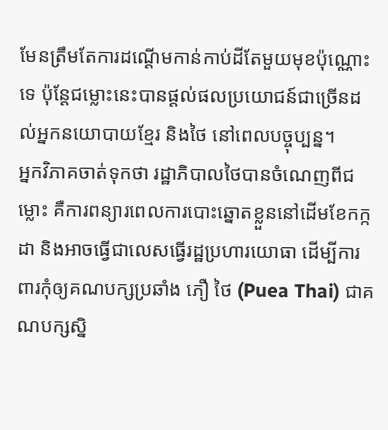មែនត្រឹមតែការដណ្ដើមកាន់កាប់ដីតែមួយមុខប៉ុណ្ណោះទេ ប៉ុន្តែជម្លោះនេះបានផ្ដល់ផលប្រយោជន៍ជាច្រើនដល់អ្នកនយោបាយខ្មែរ និងថៃ នៅពេលបច្ចុប្បន្ន។
អ្នកវិភាគចាត់ទុកថា រដ្ឋាភិបាលថៃបានចំណេញពីជម្លោះ គឺការពន្យារពេលការបោះឆ្នោតខ្លួននៅដើមខែកក្កដា និងអាចធ្វើជាលេសធ្វើរដ្ឋប្រហារយោធា ដើម្បីការពារកុំឲ្យគណបក្សប្រឆាំង ភឿ ថៃ (Puea Thai) ជាគណបក្សស្និ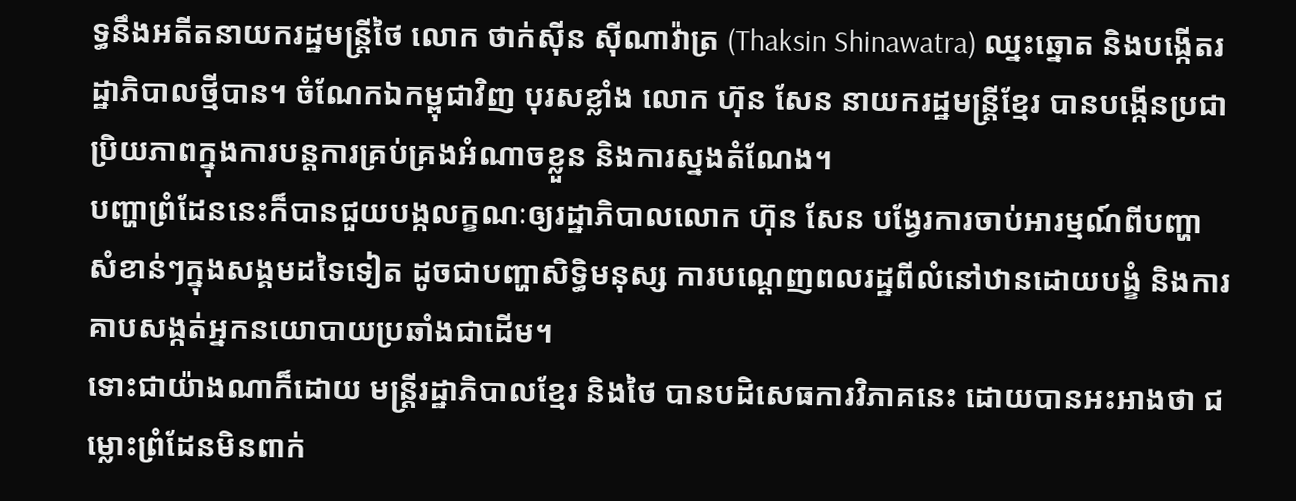ទ្ធនឹងអតីតនាយករដ្ឋមន្ត្រីថៃ លោក ថាក់ស៊ីន ស៊ីណាវ៉ាត្រ (Thaksin Shinawatra) ឈ្នះឆ្នោត និងបង្កើតរដ្ឋាភិបាលថ្មីបាន។ ចំណែកឯកម្ពុជាវិញ បុរសខ្លាំង លោក ហ៊ុន សែន នាយករដ្ឋមន្រ្តីខ្មែរ បានបង្កើនប្រជាប្រិយភាពក្នុងការបន្តការគ្រប់គ្រងអំណាចខ្លួន និងការស្នងតំណែង។
បញ្ហាព្រំដែននេះក៏បានជួយបង្កលក្ខណៈឲ្យរដ្ឋាភិបាលលោក ហ៊ុន សែន បង្វែរការចាប់អារម្មណ៍ពីបញ្ហាសំខាន់ៗក្នុងសង្គមដទៃទៀត ដូចជាបញ្ហាសិទ្ធិមនុស្ស ការបណ្ដេញពលរដ្ឋពីលំនៅឋានដោយបង្ខំ និងការគាបសង្កត់អ្នកនយោបាយប្រឆាំងជាដើម។
ទោះជាយ៉ាងណាក៏ដោយ មន្ត្រីរដ្ឋាភិបាលខ្មែរ និងថៃ បានបដិសេធការវិភាគនេះ ដោយបានអះអាងថា ជម្លោះព្រំដែនមិនពាក់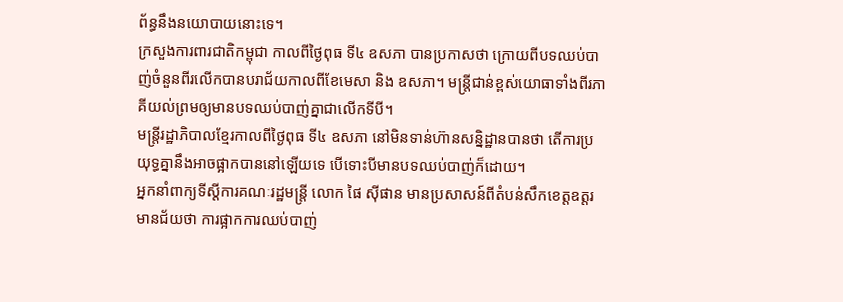ព័ន្ធនឹងនយោបាយនោះទេ។
ក្រសួងការពារជាតិកម្ពុជា កាលពីថ្ងៃពុធ ទី៤ ឧសភា បានប្រកាសថា ក្រោយពីបទឈប់បាញ់ចំនួនពីរលើកបានបរាជ័យកាលពីខែមេសា និង ឧសភា។ មន្ត្រីជាន់ខ្ពស់យោធាទាំងពីរភាគីយល់ព្រមឲ្យមានបទឈប់បាញ់គ្នាជាលើកទីបី។
មន្ត្រីរដ្ឋាភិបាលខ្មែរកាលពីថ្ងៃពុធ ទី៤ ឧសភា នៅមិនទាន់ហ៊ានសន្និដ្ឋានបានថា តើការប្រយុទ្ធគ្នានឹងអាចផ្អាកបាននៅឡើយទេ បើទោះបីមានបទឈប់បាញ់ក៏ដោយ។
អ្នកនាំពាក្យទីស្ដីការគណៈរដ្ឋមន្ត្រី លោក ផៃ ស៊ីផាន មានប្រសាសន៍ពីតំបន់សឹកខេត្តឧត្តរមានជ័យថា ការផ្អាកការឈប់បាញ់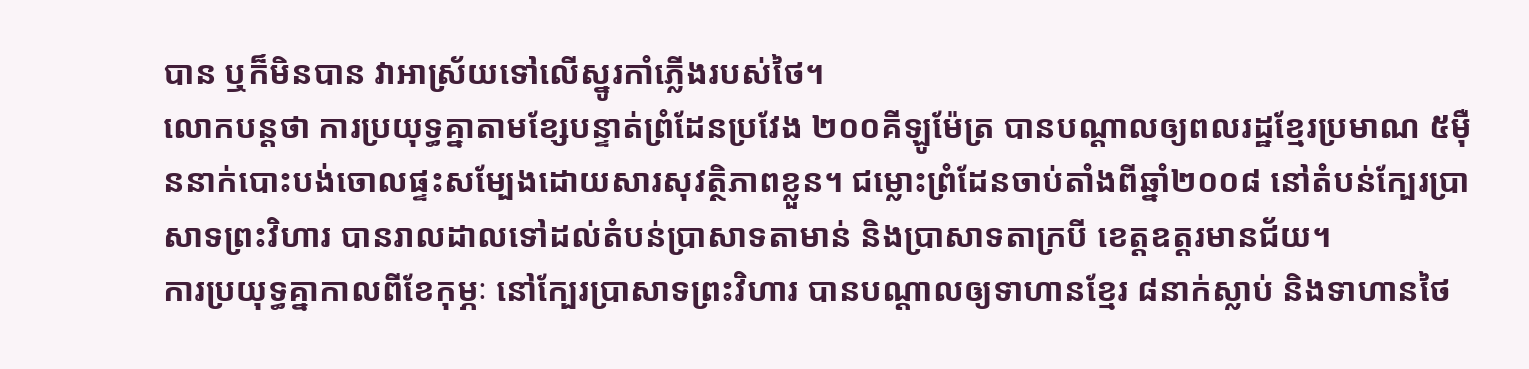បាន ឬក៏មិនបាន វាអាស្រ័យទៅលើស្នូរកាំភ្លើងរបស់ថៃ។
លោកបន្តថា ការប្រយុទ្ធគ្នាតាមខ្សែបន្ទាត់ព្រំដែនប្រវែង ២០០គីឡូម៉ែត្រ បានបណ្ដាលឲ្យពលរដ្ឋខ្មែរប្រមាណ ៥ម៉ឺននាក់បោះបង់ចោលផ្ទះសម្បែងដោយសារសុវត្ថិភាពខ្លួន។ ជម្លោះព្រំដែនចាប់តាំងពីឆ្នាំ២០០៨ នៅតំបន់ក្បែរប្រាសាទព្រះវិហារ បានរាលដាលទៅដល់តំបន់ប្រាសាទតាមាន់ និងប្រាសាទតាក្របី ខេត្តឧត្តរមានជ័យ។
ការប្រយុទ្ធគ្នាកាលពីខែកុម្ភៈ នៅក្បែរប្រាសាទព្រះវិហារ បានបណ្ដាលឲ្យទាហានខ្មែរ ៨នាក់ស្លាប់ និងទាហានថៃ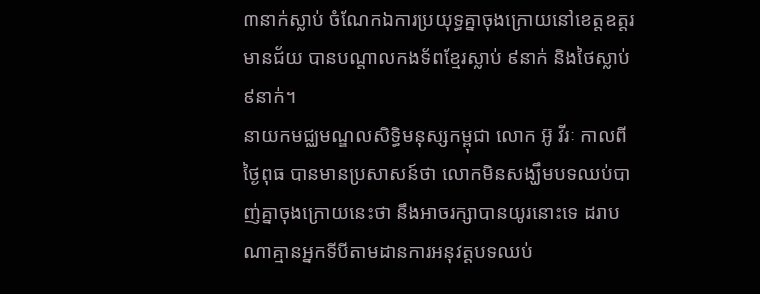៣នាក់ស្លាប់ ចំណែកឯការប្រយុទ្ធគ្នាចុងក្រោយនៅខេត្តឧត្តរមានជ័យ បានបណ្តាលកងទ័ពខ្មែរស្លាប់ ៩នាក់ និងថៃស្លាប់ ៩នាក់។
នាយកមជ្ឈមណ្ឌលសិទ្ធិមនុស្សកម្ពុជា លោក អ៊ូ វីរៈ កាលពីថ្ងៃពុធ បានមានប្រសាសន៍ថា លោកមិនសង្ឃឹមបទឈប់បាញ់គ្នាចុងក្រោយនេះថា នឹងអាចរក្សាបានយូរនោះទេ ដរាបណាគ្មានអ្នកទីបីតាមដានការអនុវត្តបទឈប់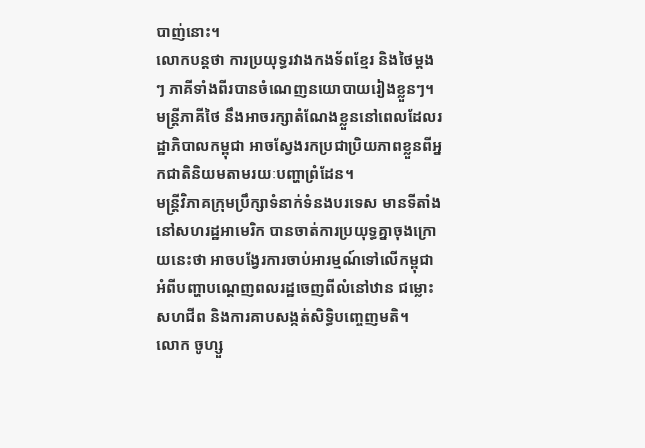បាញ់នោះ។
លោកបន្តថា ការប្រយុទ្ធរវាងកងទ័ពខ្មែរ និងថៃម្តងៗ ភាគីទាំងពីរបានចំណេញនយោបាយរៀងខ្លួនៗ។ មន្ត្រីភាគីថៃ នឹងអាចរក្សាតំណែងខ្លួននៅពេលដែលរដ្ឋាភិបាលកម្ពុជា អាចស្វែងរកប្រជាប្រិយភាពខ្លួនពីអ្នកជាតិនិយមតាមរយៈបញ្ហាព្រំដែន។
មន្ត្រីវិភាគក្រុមប្រឹក្សាទំនាក់ទំនងបរទេស មានទីតាំងនៅសហរដ្ឋអាមេរិក បានចាត់ការប្រយុទ្ធគ្នាចុងក្រោយនេះថា អាចបង្វែរការចាប់អារម្មណ៍ទៅលើកម្ពុជា អំពីបញ្ហាបណ្ដេញពលរដ្ឋចេញពីលំនៅឋាន ជម្លោះសហជីព និងការគាបសង្កត់សិទ្ធិបញ្ចេញមតិ។
លោក ចូហ្សួ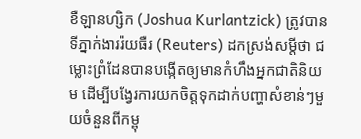ខឺឡានហ្សិក (Joshua Kurlantzick) ត្រូវបានទីភ្នាក់ងាររ៉យធឺរ (Reuters) ដកស្រង់សម្ដីថា ជម្លោះព្រំដែនបានបង្កើតឲ្យមានកំហឹងអ្នកជាតិនិយម ដើម្បីបង្វែរការយកចិត្តទុកដាក់បញ្ហាសំខាន់ៗមួយចំនួនពីកម្ពុ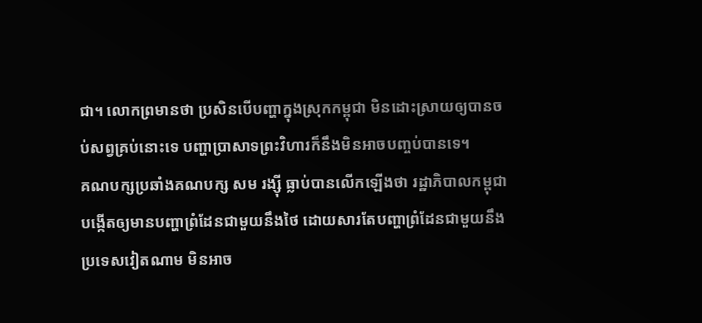ជា។ លោកព្រមានថា ប្រសិនបើបញ្ហាក្នុងស្រុកកម្ពុជា មិនដោះស្រាយឲ្យបានចប់សព្វគ្រប់នោះទេ បញ្ហាប្រាសាទព្រះវិហារក៏នឹងមិនអាចបញ្ចប់បានទេ។
គណបក្សប្រឆាំងគណបក្ស សម រង្ស៊ី ធ្លាប់បានលើកឡើងថា រដ្ឋាភិបាលកម្ពុជា បង្កើតឲ្យមានបញ្ហាព្រំដែនជាមួយនឹងថៃ ដោយសារតែបញ្ហាព្រំដែនជាមួយនឹងប្រទេសវៀតណាម មិនអាច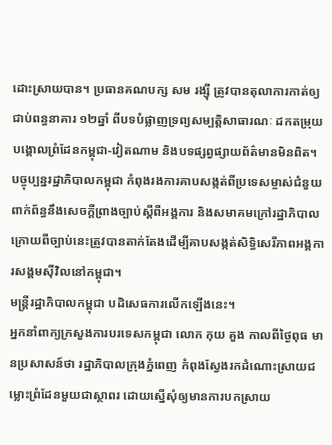ដោះស្រាយបាន។ ប្រធានគណបក្ស សម រង្ស៊ី ត្រូវបានតុលាការកាត់ឲ្យជាប់ពន្ធនាគារ ១២ឆ្នាំ ពីបទបំផ្លាញទ្រព្យសម្បត្តិសាធារណៈ ដកតម្រុយបង្គោលព្រំដែនកម្ពុជា-វៀតណាម និងបទផ្សព្វផ្សាយព័ត៌មានមិនពិត។
បច្ចុប្បន្នរដ្ឋាភិបាលកម្ពុជា កំពុងរងការគាបសង្កត់ពីប្រទេសម្ចាស់ជំនួយពាក់ព័ន្ធនឹងសេចក្ដីព្រាងច្បាប់ស្ដីពីអង្គការ និងសមាគមក្រៅរដ្ឋាភិបាល ក្រោយពីច្បាប់នេះត្រូវបានតាក់តែងដើម្បីគាបសង្កត់សិទ្ធិសេរីភាពអង្គការសង្គមស៊ីវិលនៅកម្ពុជា។
មន្ត្រីរដ្ឋាភិបាលកម្ពុជា បដិសេធការលើកឡើងនេះ។
អ្នកនាំពាក្យក្រសួងការបរទេសកម្ពុជា លោក កុយ គួង កាលពីថ្ងៃពុធ មានប្រសាសន៍ថា រដ្ឋាភិបាលក្រុងភ្នំពេញ កំពុងស្វែងរកដំណោះស្រាយជម្លោះព្រំដែនមួយជាស្ថាពរ ដោយស្នើសុំឲ្យមានការបកស្រាយ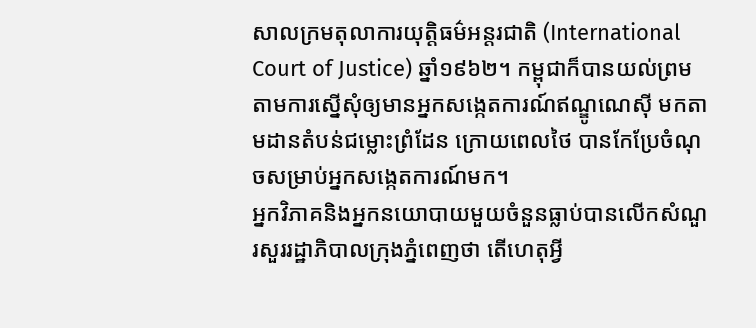សាលក្រមតុលាការយុត្តិធម៌អន្តរជាតិ (International Court of Justice) ឆ្នាំ១៩៦២។ កម្ពុជាក៏បានយល់ព្រមតាមការស្នើសុំឲ្យមានអ្នកសង្កេតការណ៍ឥណ្ឌូណេស៊ី មកតាមដានតំបន់ជម្លោះព្រំដែន ក្រោយពេលថៃ បានកែប្រែចំណុចសម្រាប់អ្នកសង្កេតការណ៍មក។
អ្នកវិភាគនិងអ្នកនយោបាយមួយចំនួនធ្លាប់បានលើកសំណួរសួររដ្ឋាភិបាលក្រុងភ្នំពេញថា តើហេតុអ្វី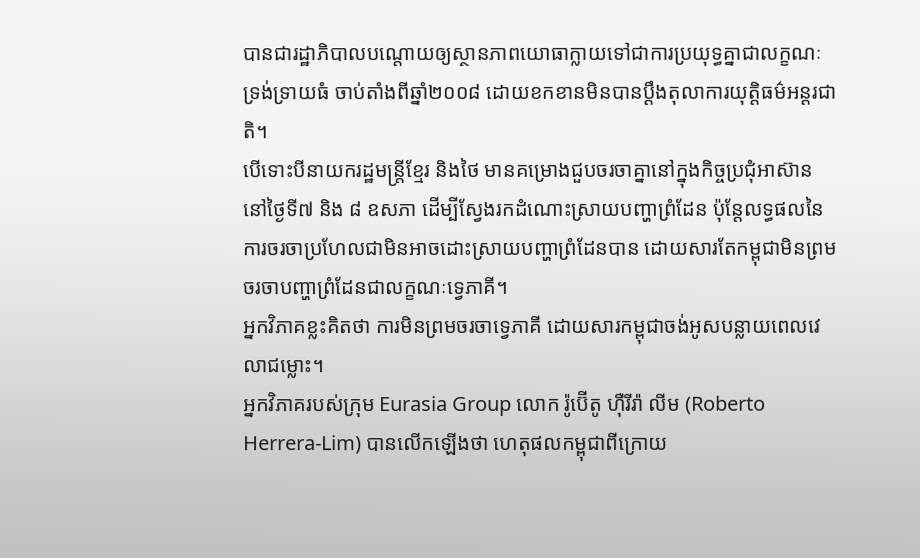បានជារដ្ឋាភិបាលបណ្ដោយឲ្យស្ថានភាពយោធាក្លាយទៅជាការប្រយុទ្ធគ្នាជាលក្ខណៈទ្រង់ទ្រាយធំ ចាប់តាំងពីឆ្នាំ២០០៨ ដោយខកខានមិនបានប្ដឹងតុលាការយុត្តិធម៌អន្តរជាតិ។
បើទោះបីនាយករដ្ឋមន្ត្រីខ្មែរ និងថៃ មានគម្រោងជួបចរចាគ្នានៅក្នុងកិច្ចប្រជុំអាស៊ាន នៅថ្ងៃទី៧ និង ៨ ឧសភា ដើម្បីស្វែងរកដំណោះស្រាយបញ្ហាព្រំដែន ប៉ុន្តែលទ្ធផលនៃការចរចាប្រហែលជាមិនអាចដោះស្រាយបញ្ហាព្រំដែនបាន ដោយសារតែកម្ពុជាមិនព្រមចរចាបញ្ហាព្រំដែនជាលក្ខណៈទ្វេភាគី។
អ្នកវិភាគខ្លះគិតថា ការមិនព្រមចរចាទ្វេភាគី ដោយសារកម្ពុជាចង់អូសបន្លាយពេលវេលាជម្លោះ។
អ្នកវិភាគរបស់ក្រុម Eurasia Group លោក រ៉ូប៊ើតូ ហ៊ឺរីរ៉ា លីម (Roberto Herrera-Lim) បានលើកឡើងថា ហេតុផលកម្ពុជាពីក្រោយ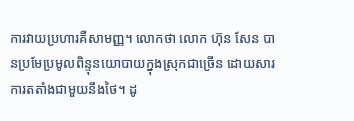ការវាយប្រហារគឺសាមញ្ញ។ លោកថា លោក ហ៊ុន សែន បានប្រមែប្រមូលពិន្ទុនយោបាយក្នុងស្រុកជាច្រើន ដោយសារការតតាំងជាមួយនឹងថៃ។ ដូ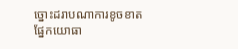ច្នោះដរាបណាការខូចខាតផ្នែកយោធា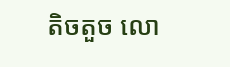តិចតួច លោ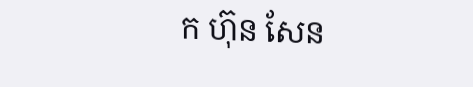ក ហ៊ុន សែន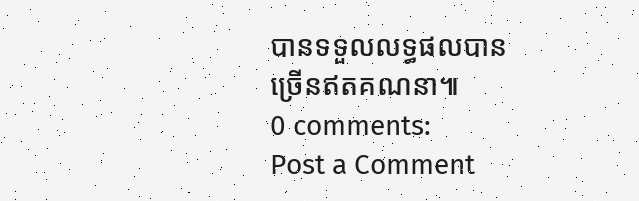បានទទួលលទ្ធផលបានច្រើនឥតគណនា៕
0 comments:
Post a Comment